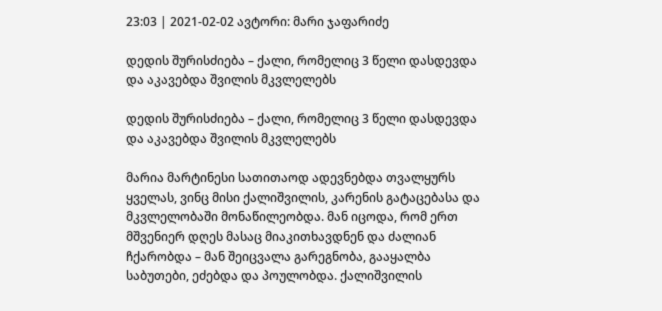23:03 | 2021-02-02 ავტორი: მარი ჯაფარიძე

დედის შურისძიება – ქალი, რომელიც 3 წელი დასდევდა და აკავებდა შვილის მკვლელებს

დედის შურისძიება – ქალი, რომელიც 3 წელი დასდევდა და აკავებდა შვილის მკვლელებს

მარია მარტინესი სათითაოდ ადევნებდა თვალყურს ყველას, ვინც მისი ქალიშვილის, კარენის გატაცებასა და მკვლელობაში მონაწილეობდა. მან იცოდა, რომ ერთ მშვენიერ დღეს მასაც მიაკითხავდნენ და ძალიან ჩქარობდა – მან შეიცვალა გარეგნობა, გააყალბა საბუთები, ეძებდა და პოულობდა. ქალიშვილის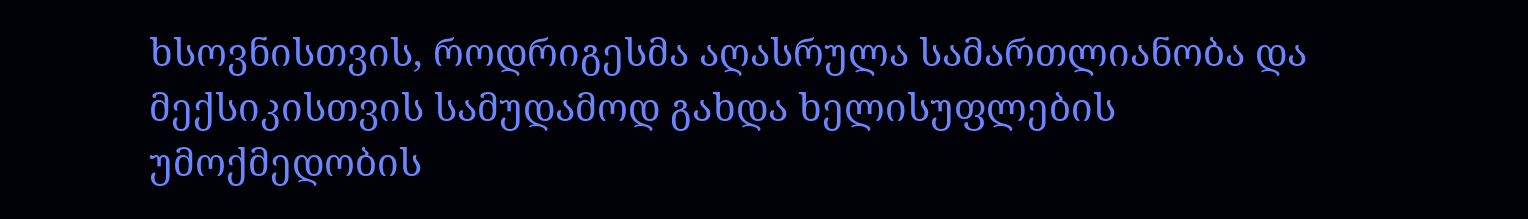ხსოვნისთვის, როდრიგესმა აღასრულა სამართლიანობა და მექსიკისთვის სამუდამოდ გახდა ხელისუფლების უმოქმედობის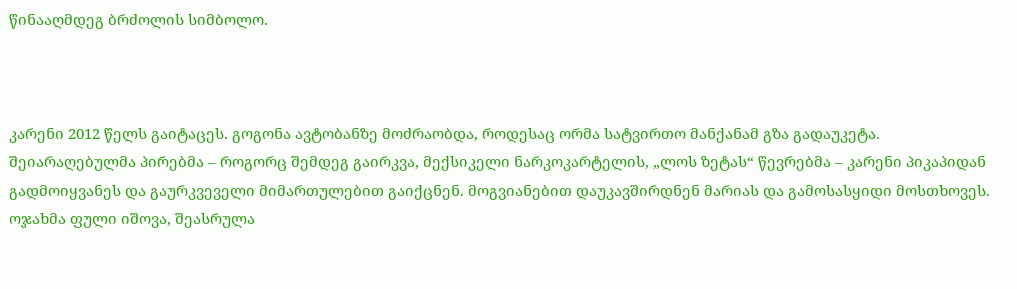წინააღმდეგ ბრძოლის სიმბოლო.



კარენი 2012 წელს გაიტაცეს. გოგონა ავტობანზე მოძრაობდა, როდესაც ორმა სატვირთო მანქანამ გზა გადაუკეტა. შეიარაღებულმა პირებმა – როგორც შემდეგ გაირკვა, მექსიკელი ნარკოკარტელის, „ლოს ზეტას“ წევრებმა – კარენი პიკაპიდან გადმოიყვანეს და გაურკვეველი მიმართულებით გაიქცნენ. მოგვიანებით დაუკავშირდნენ მარიას და გამოსასყიდი მოსთხოვეს. ოჯახმა ფული იშოვა, შეასრულა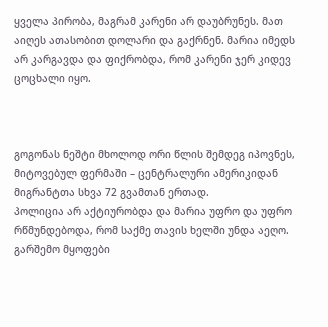ყველა პირობა, მაგრამ კარენი არ დაუბრუნეს. მათ აიღეს ათასობით დოლარი და გაქრნენ. მარია იმედს არ კარგავდა და ფიქრობდა, რომ კარენი ჯერ კიდევ ცოცხალი იყო.



გოგონას ნეშტი მხოლოდ ორი წლის შემდეგ იპოვნეს, მიტოვებულ ფერმაში – ცენტრალური ამერიკიდან მიგრანტთა სხვა 72 გვამთან ერთად.
პოლიცია არ აქტიურობდა და მარია უფრო და უფრო რწმუნდებოდა, რომ საქმე თავის ხელში უნდა აეღო. გარშემო მყოფები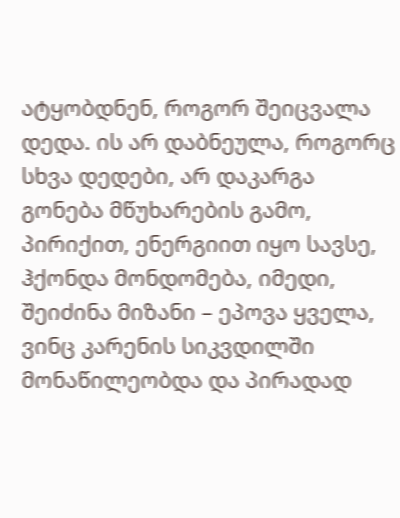ატყობდნენ, როგორ შეიცვალა დედა. ის არ დაბნეულა, როგორც სხვა დედები, არ დაკარგა გონება მწუხარების გამო, პირიქით, ენერგიით იყო სავსე, ჰქონდა მონდომება, იმედი, შეიძინა მიზანი – ეპოვა ყველა, ვინც კარენის სიკვდილში მონაწილეობდა და პირადად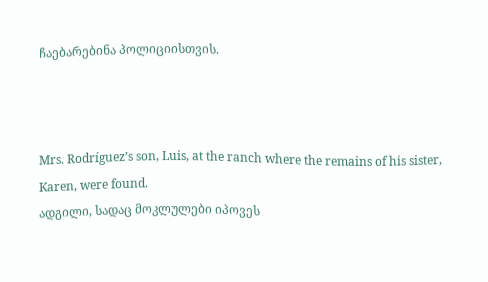ჩაებარებინა პოლიციისთვის.



Mrs. Rodríguez’s son, Luis, at the ranch where the remains of his sister, Karen, were found.
ადგილი, სადაც მოკლულები იპოვეს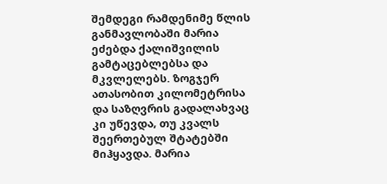შემდეგი რამდენიმე წლის განმავლობაში მარია ეძებდა ქალიშვილის გამტაცებლებსა და მკვლელებს. ზოგჯერ ათასობით კილომეტრისა და საზღვრის გადალახვაც კი უწევდა, თუ კვალს შეერთებულ შტატებში მიჰყავდა. მარია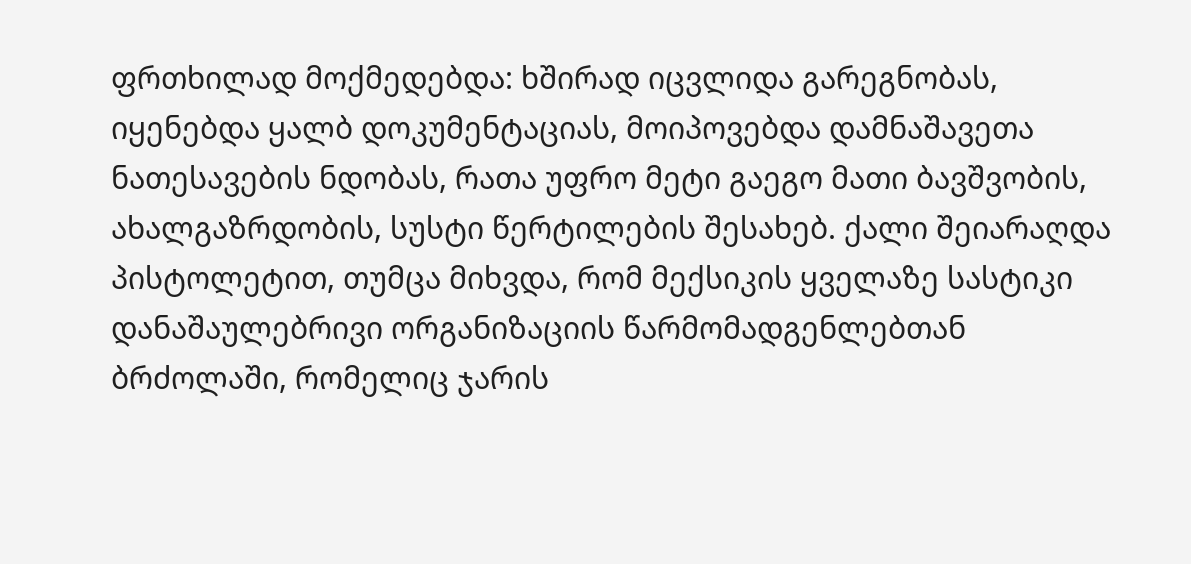ფრთხილად მოქმედებდა: ხშირად იცვლიდა გარეგნობას, იყენებდა ყალბ დოკუმენტაციას, მოიპოვებდა დამნაშავეთა ნათესავების ნდობას, რათა უფრო მეტი გაეგო მათი ბავშვობის, ახალგაზრდობის, სუსტი წერტილების შესახებ. ქალი შეიარაღდა პისტოლეტით, თუმცა მიხვდა, რომ მექსიკის ყველაზე სასტიკი დანაშაულებრივი ორგანიზაციის წარმომადგენლებთან ბრძოლაში, რომელიც ჯარის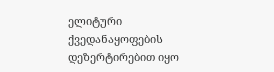ელიტური ქვედანაყოფების დეზერტირებით იყო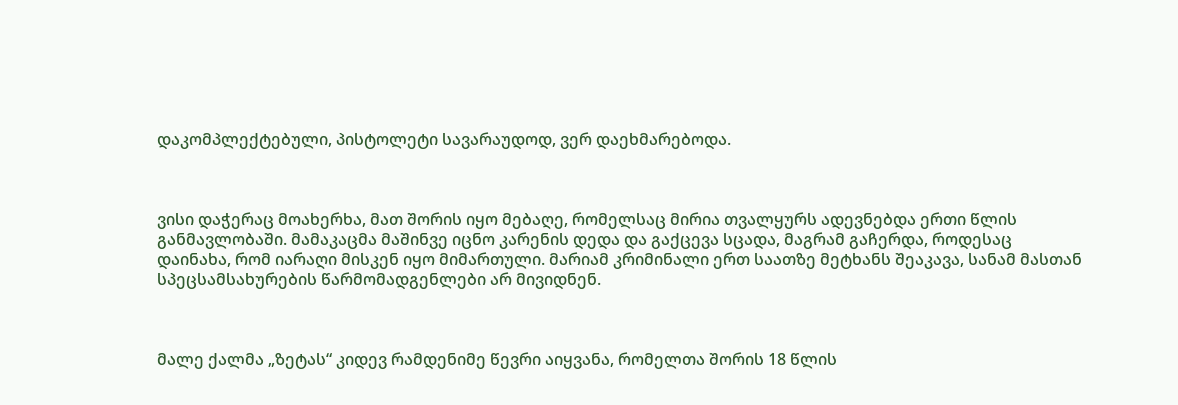დაკომპლექტებული, პისტოლეტი სავარაუდოდ, ვერ დაეხმარებოდა.



ვისი დაჭერაც მოახერხა, მათ შორის იყო მებაღე, რომელსაც მირია თვალყურს ადევნებდა ერთი წლის განმავლობაში. მამაკაცმა მაშინვე იცნო კარენის დედა და გაქცევა სცადა, მაგრამ გაჩერდა, როდესაც დაინახა, რომ იარაღი მისკენ იყო მიმართული. მარიამ კრიმინალი ერთ საათზე მეტხანს შეაკავა, სანამ მასთან სპეცსამსახურების წარმომადგენლები არ მივიდნენ.



მალე ქალმა „ზეტას“ კიდევ რამდენიმე წევრი აიყვანა, რომელთა შორის 18 წლის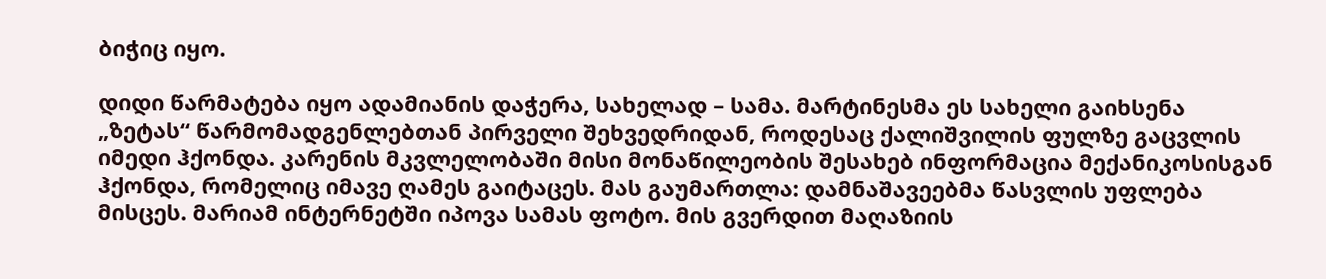ბიჭიც იყო.

დიდი წარმატება იყო ადამიანის დაჭერა, სახელად – სამა. მარტინესმა ეს სახელი გაიხსენა „ზეტას“ წარმომადგენლებთან პირველი შეხვედრიდან, როდესაც ქალიშვილის ფულზე გაცვლის იმედი ჰქონდა. კარენის მკვლელობაში მისი მონაწილეობის შესახებ ინფორმაცია მექანიკოსისგან ჰქონდა, რომელიც იმავე ღამეს გაიტაცეს. მას გაუმართლა: დამნაშავეებმა წასვლის უფლება მისცეს. მარიამ ინტერნეტში იპოვა სამას ფოტო. მის გვერდით მაღაზიის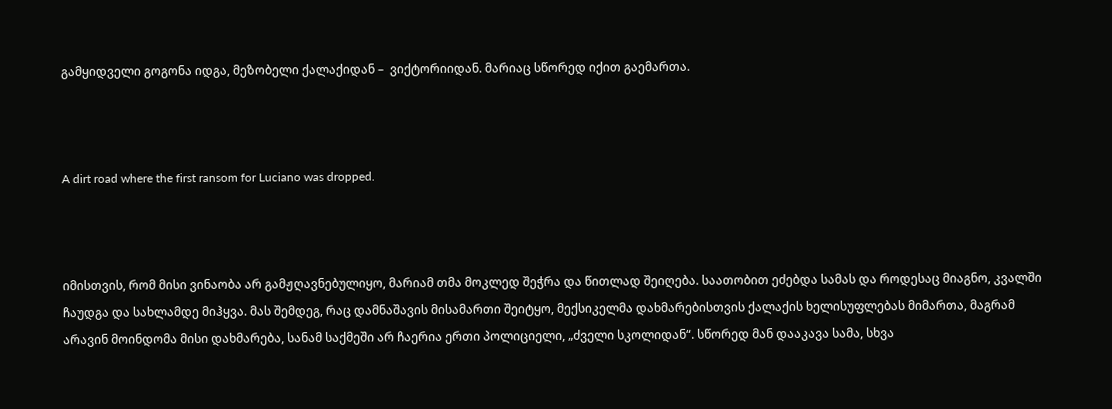გამყიდველი გოგონა იდგა, მეზობელი ქალაქიდან –  ვიქტორიიდან. მარიაც სწორედ იქით გაემართა.



A dirt road where the first ransom for Luciano was dropped.



იმისთვის, რომ მისი ვინაობა არ გამჟღავნებულიყო, მარიამ თმა მოკლედ შეჭრა და წითლად შეიღება. საათობით ეძებდა სამას და როდესაც მიაგნო, კვალში ჩაუდგა და სახლამდე მიჰყვა. მას შემდეგ, რაც დამნაშავის მისამართი შეიტყო, მექსიკელმა დახმარებისთვის ქალაქის ხელისუფლებას მიმართა, მაგრამ არავინ მოინდომა მისი დახმარება, სანამ საქმეში არ ჩაერია ერთი პოლიციელი, „ძველი სკოლიდან“. სწორედ მან დააკავა სამა, სხვა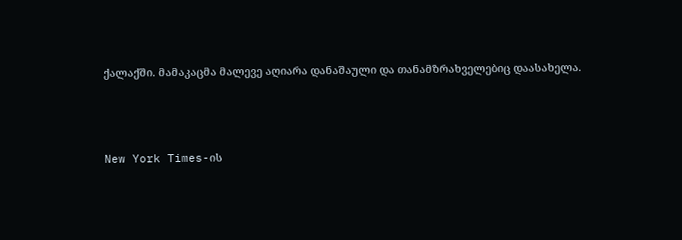ქალაქში. მამაკაცმა მალევე აღიარა დანაშაული და თანამზრახველებიც დაასახელა.



New York Times-ის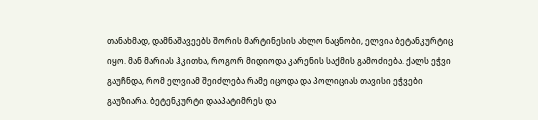თანახმად, დამნაშავეებს შორის მარტინესის ახლო ნაცნობი, ელვია ბეტანკურტიც იყო. მან მარიას ჰკითხა, როგორ მიდიოდა კარენის საქმის გამოძიება. ქალს ეჭვი გაუჩნდა, რომ ელვიამ შეიძლება რამე იცოდა და პოლიციას თავისი ეჭვები გაუზიარა. ბეტენკურტი დააპატიმრეს და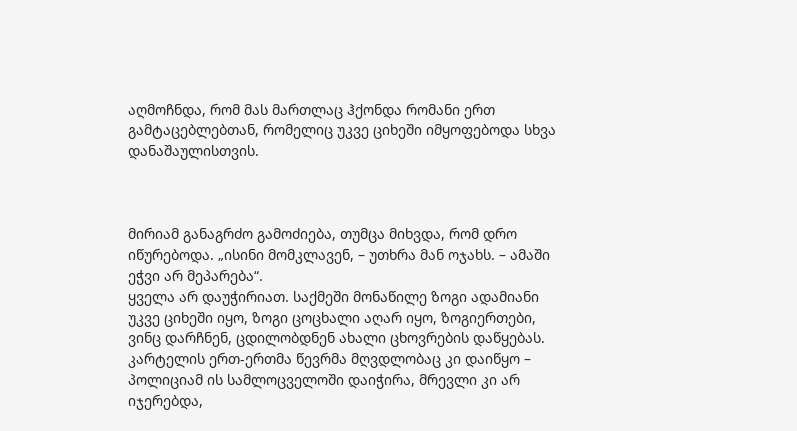აღმოჩნდა, რომ მას მართლაც ჰქონდა რომანი ერთ გამტაცებლებთან, რომელიც უკვე ციხეში იმყოფებოდა სხვა დანაშაულისთვის.



მირიამ განაგრძო გამოძიება, თუმცა მიხვდა, რომ დრო იწურებოდა. „ისინი მომკლავენ, – უთხრა მან ოჯახს. – ამაში ეჭვი არ მეპარება“.
ყველა არ დაუჭირიათ. საქმეში მონაწილე ზოგი ადამიანი უკვე ციხეში იყო, ზოგი ცოცხალი აღარ იყო, ზოგიერთები, ვინც დარჩნენ, ცდილობდნენ ახალი ცხოვრების დაწყებას. კარტელის ერთ-ერთმა წევრმა მღვდლობაც კი დაიწყო – პოლიციამ ის სამლოცველოში დაიჭირა, მრევლი კი არ იჯერებდა,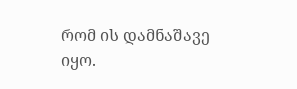რომ ის დამნაშავე იყო.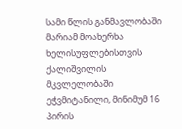სამი წლის განმავლობაში მარიამ მოახერხა ხელისუფლებისთვის ქალიშვილის მკვლელობაში ეჭვმიტანილი, მინიმუმ 16 პირის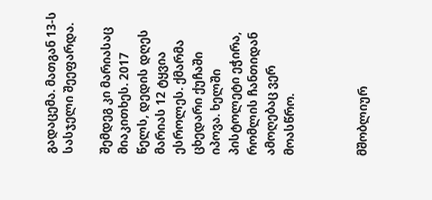გადაცემა. მათგან 13-ს სასჯელი შეეფარდა.

შემდეგ კი მარიასაც მიაკითხეს. 2017 წელს, დედის დღეს მარიას 12 ტყვია ესროლეს. ქმარმა ცხედარი ქუჩაში იპოვა. ხელში პისტოლეტი ეჭირა, რომლის ჩანთიდან ამოღებაც ვერ მოასწრო.



მშობლიურ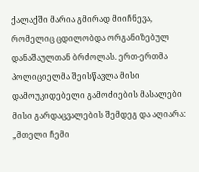ქალაქში მარია გმირად მიიჩნევა, რომელიც ცდილობდა ორგანიზებულ დანაშაულთან ბრძოლას. ერთ-ერთმა პოლიციელმა შეისწავლა მისი დამოუკიდებელი გამოძიების მასალები მისი გარდაცვალების შემდეგ და აღიარა: „მთელი ჩემი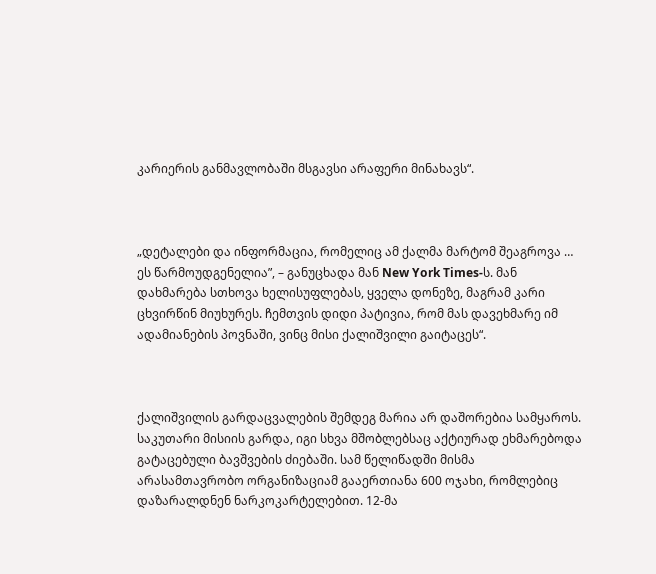კარიერის განმავლობაში მსგავსი არაფერი მინახავს“.



„დეტალები და ინფორმაცია, რომელიც ამ ქალმა მარტომ შეაგროვა … ეს წარმოუდგენელია”, – განუცხადა მან New York Times-ს. მან დახმარება სთხოვა ხელისუფლებას, ყველა დონეზე, მაგრამ კარი ცხვირწინ მიუხურეს. ჩემთვის დიდი პატივია, რომ მას დავეხმარე იმ ადამიანების პოვნაში, ვინც მისი ქალიშვილი გაიტაცეს“.



ქალიშვილის გარდაცვალების შემდეგ მარია არ დაშორებია სამყაროს. საკუთარი მისიის გარდა, იგი სხვა მშობლებსაც აქტიურად ეხმარებოდა გატაცებული ბავშვების ძიებაში. სამ წელიწადში მისმა არასამთავრობო ორგანიზაციამ გააერთიანა 600 ოჯახი, რომლებიც დაზარალდნენ ნარკოკარტელებით. 12-მა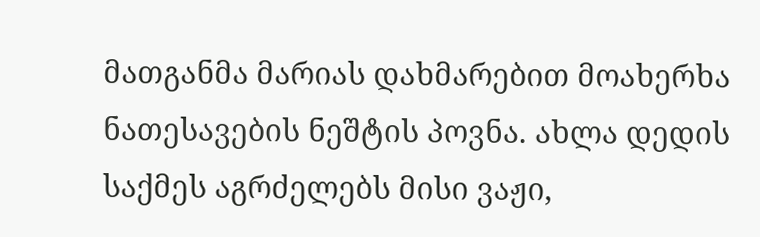მათგანმა მარიას დახმარებით მოახერხა ნათესავების ნეშტის პოვნა. ახლა დედის საქმეს აგრძელებს მისი ვაჟი,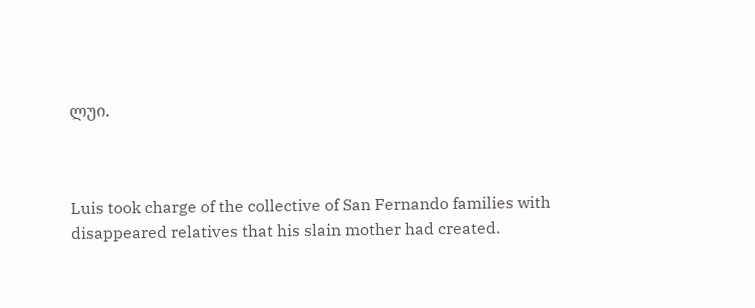ლუი.



Luis took charge of the collective of San Fernando families with disappeared relatives that his slain mother had created.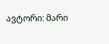ავტორი: მარი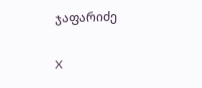ჯაფარიძე

X